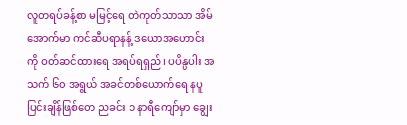လူတရပ်ခန့်စာ မမြင့်ရေ တဲကုတ်သာသာ အိမ်အောက်မာ ကင်ဆီပရာနန့် ဒယောအဟောင်းကို ဝတ်ဆင်ထားရေ အရပ်ရရှည်၊ ပပိန္ပပါး အသက် ၆၀ အရွယ် အခင်တစ်ယောက်ရေ နပူပြင်းချိန်ဖြစ်တေ ညခင်း ၁ နာရီကျော်မှာ ချွေး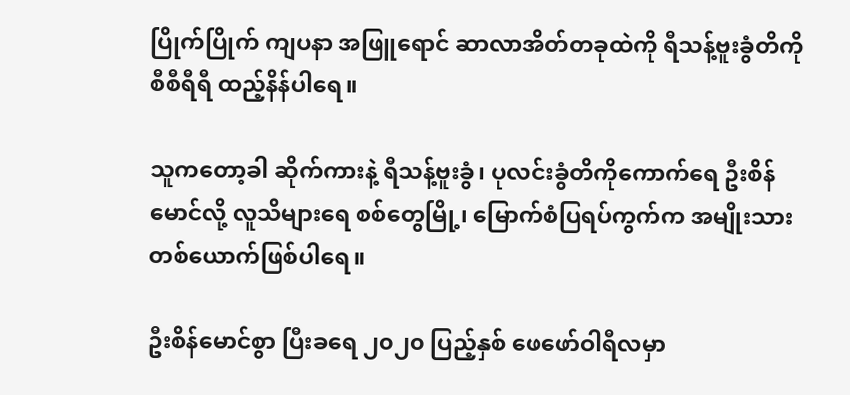ပြိုက်ပြိုက် ကျပနာ အဖြူရောင် ဆာလာအိတ်တခုထဲကို ရီသန့်ဗူးခွံတိကို စီစီရီရီ ထည့်နိန်ပါရေ။

သူကတော့ခါ ဆိုက်ကားနဲ့ ရီသန့်ဗူးခွံ၊ ပုလင်းခွံတိကိုကောက်ရေ ဦးစိန်မောင်လို့ လူသိများရေ စစ်တွေမြို့၊ မြောက်စံပြရပ်ကွက်က အမျိုးသားတစ်ယောက်ဖြစ်ပါရေ။

ဦးစိန်မောင်စွာ ပြီးခရေ ၂၀၂၀ ပြည့်နှစ် ဖေဖော်ဝါရီလမှာ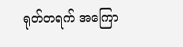ရုတ်တရက် အကြော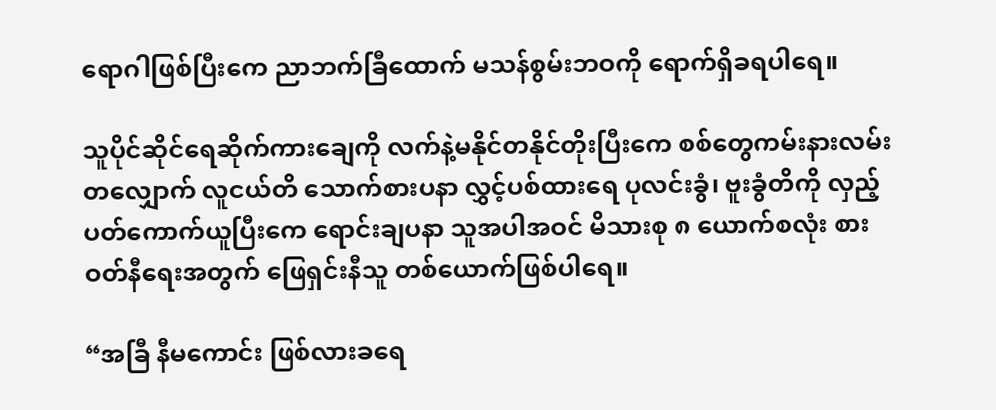ရောဂါဖြစ်ပြီးကေ ညာဘက်ခြီထောက် မသန်စွမ်းဘဝကို ရောက်ရှိခရပါရေ။

သူပိုင်ဆိုင်ရေဆိုက်ကားချေကို လက်နဲ့မနိုင်တနိုင်တိုးပြီးကေ စစ်တွေကမ်းနားလမ်းတလျှောက် လူငယ်တိ သောက်စားပနာ လွှင့်ပစ်ထားရေ ပုလင်းခွံ၊ ဗူးခွံတိကို လှည့်ပတ်ကောက်ယူပြီးကေ ရောင်းချပနာ သူအပါအဝင် မိသားစု ၈ ယောက်စလုံး စားဝတ်နီရေးအတွက် ဖြေရှင်းနီသူ တစ်ယောက်ဖြစ်ပါရေ။

“အခြီ နီမကောင်း ဖြစ်လားခရေ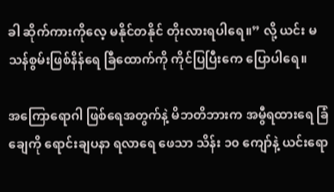ခါ ဆိုက်ကားကိုလေ့ မနိုင်တနိုင် တိုးလားရပါရေ။” လို့ ယင်း မသန်စွမ်းဖြစ်နိန်ရေ ခြီထောက်ကို ကိုင်ပြပြီးကေ ပြောပါရေ။

အကြောရောဂါ ဖြစ်ရေအတွက်နဲ့ မိဘတိဘားက အမွီရထားရေ ခြံချေကို ရောင်းချပနာ ရလာရေ ဖေသာ သိန်း ၁၀ ကျော်နဲ့ ယင်းရော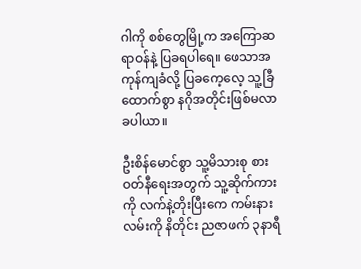ဂါကို စစ်တွေမြို့က အကြောဆရာဝန်နဲ့ ပြခရပါရေ။ ဖေသာအကုန်ကျခံလို့ ပြခကေ့လေ့ သူ့ခြီထောက်စွာ နဂိုအတိုင်းဖြစ်မလာခပါယာ။

ဦးစိန်မောင်စွာ သူ့မိသားစု စားဝတ်နီရေးအတွက် သူ့ဆိုက်ကားကို လက်နဲ့တိုးပြီးကေ ကမ်းနားလမ်းကို နိတိုင်း ညဇာဖက် ၃နာရီ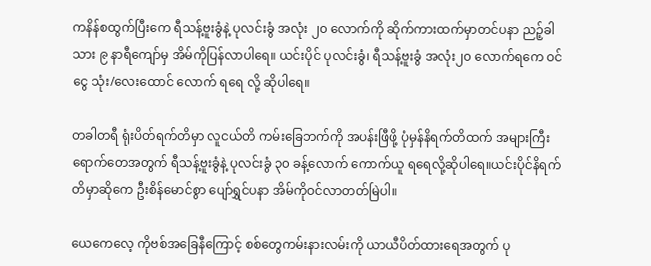ကနိန်စထွက်ပြီးကေ ရီသန့်ဗူးခွံနဲ့ ပုလင်းခွံ အလုံး ၂၀ လောက်ကို ဆိုက်ကားထက်မှာတင်ပနာ ညဉ့်ခါသား ၉ နာရီကျော်မှ အိမ်ကိုပြန်လာပါရေ။ ယင်းပိုင် ပုလင်းခွံ၊ ရီသန့်ဗူးခွံ အလုံး၂၀ လောက်ရကေ ဝင်ငွေ သုံး/လေးထောင် လောက် ရရေ လို့ ဆိုပါရေ။

တခါတရီ ရုံးပိတ်ရက်တိမှာ လူငယ်တိ ကမ်းခြေဘက်ကို အပန်းဖြီဖို့ ပုံမှန်နိရက်တိထက် အများကြီးရောက်တေအတွက် ရီသန့်ဗူးခွံနဲ့ ပုလင်းခွံ ၃၀ ခန့်လောက် ကောက်ယူ ရရေလို့ဆိုပါရေ။ယင်းပိုင်နိရက်တိမှာဆိုကေ ဦးစိန်မောင်စွာ ပျော်ရွှင်ပနာ အိမ်ကိုဝင်လာတတ်မြဲပါ။

ယေကေလေ့ ကိုဗစ်အခြေနီကြောင့် စစ်တွေကမ်းနားလမ်းကို ယာယီပိတ်ထားရေအတွက် ပု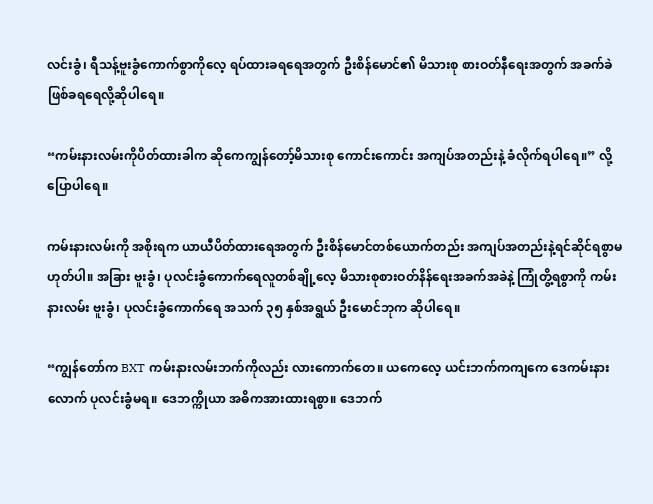လင်းခွံ၊ ရီသန့်ဗူးခွံကောက်စွာကိုလေ့ ရပ်ထားခရရေအတွက် ဦးစိန်မောင်၏ မိသားစု စားဝတ်နီရေးအတွက် အခက်ခဲဖြစ်ခရရေလို့ဆိုပါရေ။

“ကမ်းနားလမ်းကိုပိတ်ထားခါက ဆိုကေကျွန်တော့်မိသားစု ကောင်းကောင်း အကျပ်အတည်းနဲ့ ခံလိုက်ရပါရေ။” လို့ ပြောပါရေ။

ကမ်းနားလမ်းကို အစိုးရက ယာယီပိတ်ထားရေအတွက် ဦးစိန်မောင်တစ်ယောက်တည်း အကျပ်အတည်းနဲ့ရင်ဆိုင်ရစွာမဟုတ်ပါ။ အခြား ဗူးခွံ၊ ပုလင်းခွံကောက်ရေလူတစ်ချို့လေ့ မိသားစုစားဝတ်နိန်ရေးအခက်အခဲနဲ့ ကြုံတွိ့ရစွာကို ကမ်းနားလမ်း ဗူးခွံ၊ ပုလင်းခွံကောက်ရေ အသက် ၃၅ နှစ်အရွယ် ဦးမောင်ဘုက ဆိုပါရေ။

“ကျွန်တော်က BXT ကမ်းနားလမ်းဘက်ကိုလည်း လားကောက်တေ။ ယကေလေ့ ယင်းဘက်ကကျကေ ဒေကမ်းနားလောက် ပုလင်းခွံမရ။ ဒေဘက္ကိုယာ အဓိကအားထားရစွာ။ ဒေဘက်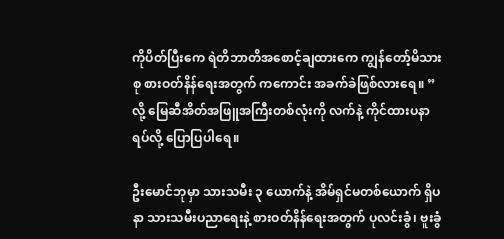ကိုပိတ်ပြီးကေ ရဲတိဘာတိအစောင့်ချထားကေ ကျွန်တော့်မိသားစု စားဝတ်နိန်ရေးအတွက် ကကောင်း အခက်ခဲဖြစ်လားရေ။ ” လို့ မြေဆီအိတ်အဖြူအကြီးတစ်လုံးကို လက်နဲ့ ကိုင်ထားပနာ ရပ်လို့ ပြောပြပါရေ။

ဦးမောင်ဘုမှာ သားသမီး ၃ ယောက်နဲ့ အိမ်ရှင်မတစ်ယောက် ရှိပနာ သားသမီးပညာရေးနဲ့ စားဝတ်နိန်ရေးအတွက် ပုလင်းခွံ၊ ဗူးခွံ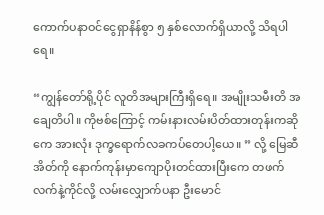ကောက်ပနာဝင်ငွေရှာနိန်စွာ ၅ နှစ်လောက်ရှိယာလို့ သိရပါရေ။

“ကျွန်တော်ရို့ပိုင် လူတိအများကြီးရှိရေ။ အမျိုးသမီးတိ အချေတိပါ။ ကိုဗစ်ကြောင့် ကမ်းနားလမ်းပိတ်ထားတုန်းကဆိုကေ အားလုံး ဒုက္ခရောက်လခကပ်တေပါ့ယေ။ ” လို့ မြေဆီအိတ်ကို နောက်ကုန်းမှာကျောပိုးတင်ထားပြီးကေ တဖက်လက်နဲ့ကိုင်လို့ လမ်းလျှောက်ပနာ ဦးမောင်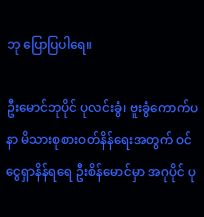ဘု ပြောပြပါရေ။

ဦးမောင်ဘုပိုင် ပုလင်းခွံ၊ ဗူးခွံကောက်ပနာ မိသားစုစားဝတ်နိန်ရေးအတွက် ဝင်ငွေရှာနိန်ရရေ ဦးစိန်မောင်မှာ အဂုပိုင် ပု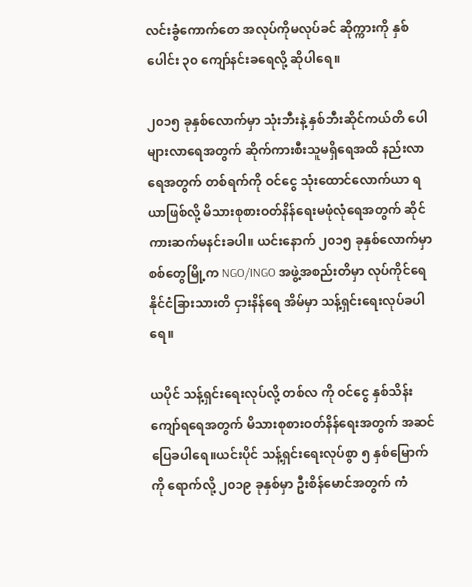လင်းခွံကောက်တေ အလုပ်ကိုမလုပ်ခင် ဆိုက္ကားကို နှစ်ပေါင်း ၃၀ ကျော်နင်းခရေလို့ ဆိုပါရေ။

၂၀၁၅ ခုနှစ်လောက်မှာ သုံးဘီးနဲ့ နှစ်ဘီးဆိုင်ကယ်တိ ပေါများလာရေအတွက် ဆိုက်ကားစီးသူမရှိရေအထိ နည်းလာရေအတွက် တစ်ရက်ကို ဝင်ငွေ သုံးထောင်လောက်ယာ ရယာဖြစ်လို့ မိသားစုစားဝတ်နိန်ရေးမဖုံလုံရေအတွက် ဆိုင်ကားဆက်မနင်းခပါ။ ယင်းနောက် ၂၀၁၅ ခုနှစ်လောက်မှာ စစ်တွေမြို့က NGO/INGO အဖွဲ့အစည်းတိမှာ လုပ်ကိုင်ရေ နိုင်ငံခြားသားတိ ငှားနိန်ရေ အိမ်မှာ သန့်ရှင်းရေးလုပ်ခပါရေ။

ယပိုင် သန့်ရှင်းရေးလုပ်လို့ တစ်လ ကို ဝင်ငွေ နှစ်သိန်းကျော်ရရေအတွက် မိသားစုစားဝတ်နိန်ရေးအတွက် အဆင်ပြေခပါရေ။ယင်းပိုင် သန့်ရှင်းရေးလုပ်စွာ ၅ နှစ်မြောက်ကို ရောက်လို့ ၂၀၁၉ ခုနှစ်မှာ ဦးစိန်မောင်အတွက် ကံ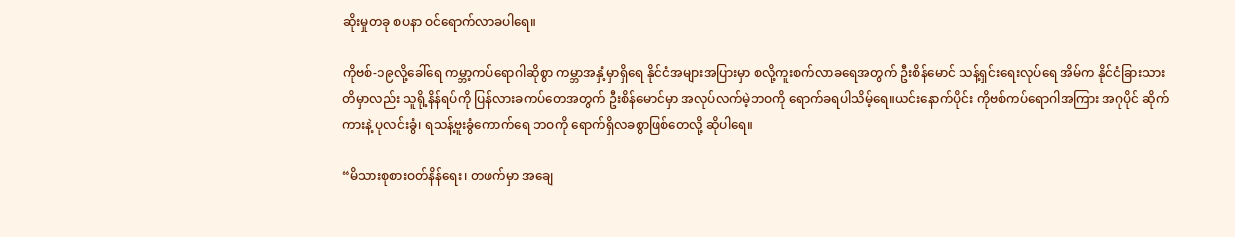ဆိုးမှုတခု စပနာ ဝင်ရောက်လာခပါရေ။

ကိုဗစ်-၁၉လို့ခေါ်ရေ ကမ္ဘာ့ကပ်ရောဂါဆိုစွာ ကမ္ဘာအနှံ့မှာရှိရေ နိုင်ငံအများအပြားမှာ စလို့ကူးစက်လာခရေအတွက် ဦးစိန်မောင် သန့်ရှင်းရေးလုပ်ရေ အိမ်က နိုင်ငံခြားသားတိမှာလည်း သူရို့နိန်ရပ်ကို ပြန်လားခကပ်တေအတွက် ဦးစိန်မောင်မှာ အလုပ်လက်မဲ့ဘဝကို ရောက်ခရပါသိမ့်ရေ။ယင်းနောက်ပိုင်း ကိုဗစ်ကပ်ရောဂါအကြား အဂုပိုင် ဆိုက်ကားနဲ့ ပုလင်းခွံ၊ ရသန့်ဗူးခွံကောက်ရေ ဘဝကို ရောက်ရှိလခစွာဖြစ်တေလို့ ဆိုပါရေ။

“မိသားစုစားဝတ်နိန်ရေး၊ တဖက်မှာ အချေ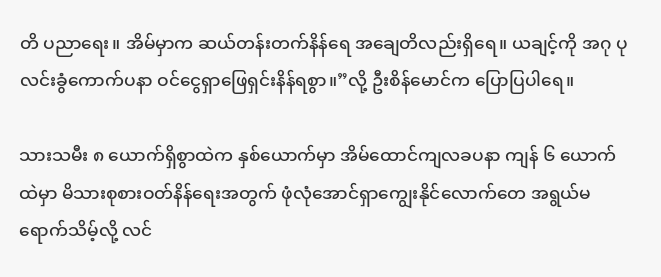တိ ပညာရေး။ အိမ်မှာက ဆယ်တန်းတက်နိန်ရေ အချေတိလည်းရှိရေ။ ယချင့်ကို အဂု ပုလင်းခွံကောက်ပနာ ဝင်ငွေရှာဖြေရှင်းနိန်ရစွာ။”လို့ ဦးစိန်မောင်က ပြောပြပါရေ။

သားသမီး ၈ ယောက်ရှိစွာထဲက နှစ်ယောက်မှာ အိမ်ထောင်ကျလခပနာ ကျန် ၆ ယောက်ထဲမှာ မိသားစုစားဝတ်နိန်ရေးအတွက် ဖုံလုံအောင်ရှာကျွေးနိုင်လောက်တေ အရွယ်မရောက်သိမ့်လို့ လင်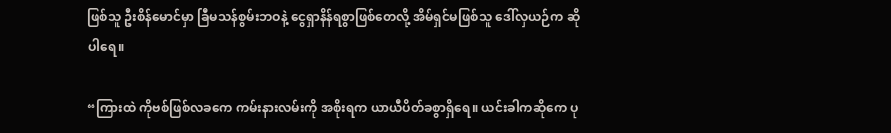ဖြစ်သူ ဦးစိန်မောင်မှာ ခြီမသန်စွမ်းဘဝနဲ့ ငွေရှာနိန်ရစွာဖြစ်တေလို့ အိမ်ရှင်မဖြစ်သူ ဒေါ်လှယဉ်က ဆိုပါရေ။

“ကြားထဲ ကိုဗစ်ဖြစ်လခကေ ကမ်းနားလမ်းကို အစိုးရက ယာယီပိတ်ခစွာရှိရေ။ ယင်းခါကဆိုကေ ပု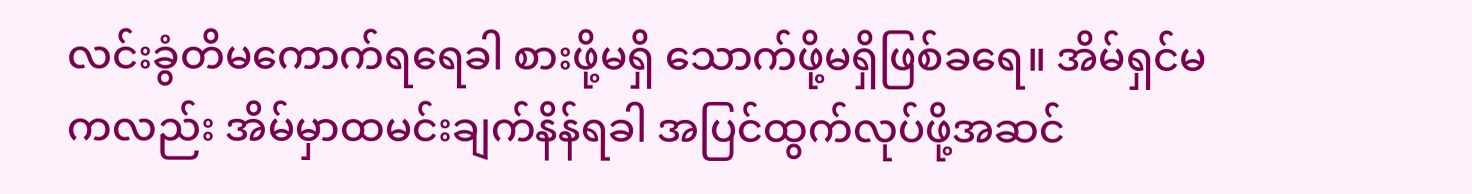လင်းခွံတိမကောက်ရရေခါ စားဖို့မရှိ သောက်ဖို့မရှိဖြစ်ခရေ။ အိမ်ရှင်မကလည်း အိမ်မှာထမင်းချက်နိန်ရခါ အပြင်ထွက်လုပ်ဖို့အဆင်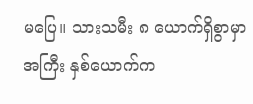မပြေ။ သားသမီး ၈ ယောက်ရှိစွာမှာ အကြီး နှစ်ယောက်က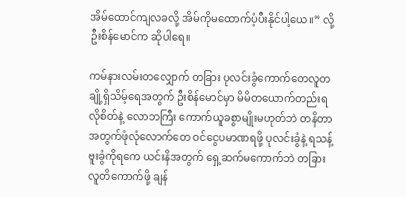အိမ်ထောင်ကျလခလို့ အိမ်ကိုမထောက်ပံ့ပီးနိုင်ပါ့ယေ။” လို့ ဦးစိန်မောင်က ဆိုပါရေ။

ကမ်နားလမ်းတလျှောက် တခြား ပုလင်းခွံကောက်တေလူတချို့ရှိသိမ့်ရေအတွက် ဦးစိန်မောင်မှာ မိမိတယောက်တည်းရလိုစိတ်နဲ့ လောဘကြီး ကောက်ယူခစွာမျိုးမဟုတ်ဘဲ တနိတာအတွက်ဖုံလုံလောက်တေ ဝင်ငွေပမာဏရဖို့ ပုလင်းခွံနဲ့ ရသန့်ဗူးခွံကိုရကေ ယင်းနိအတွက် ရှေ့ဆက်မကောက်ဘဲ တခြားလူတိကောက်ဖို့ ချန်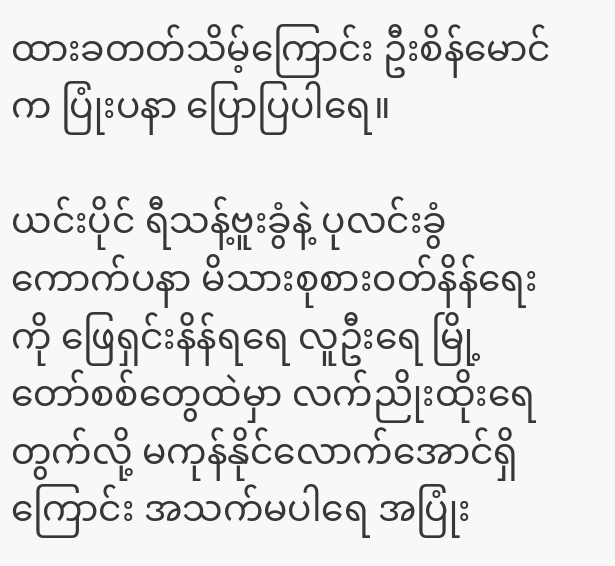ထားခတတ်သိမ့်ကြောင်း ဦးစိန်မောင်က ပြုံးပနာ ပြောပြပါရေ။

ယင်းပိုင် ရီသန့်ဗူးခွံနဲ့ ပုလင်းခွံကောက်ပနာ မိသားစုစားဝတ်နိန်ရေးကို ဖြေရှင်းနိန်ရရေ လူဦးရေ မြို့တော်စစ်တွေထဲမှာ လက်ညိုးထိုးရေတွက်လို့ မကုန်နိုင်လောက်အောင်ရှိကြောင်း အသက်မပါရေ အပြုံး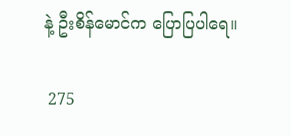နဲ့ ဦးစိန်မောင်က ပြောပြပါရေ။

 275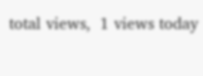total views,  1 views today